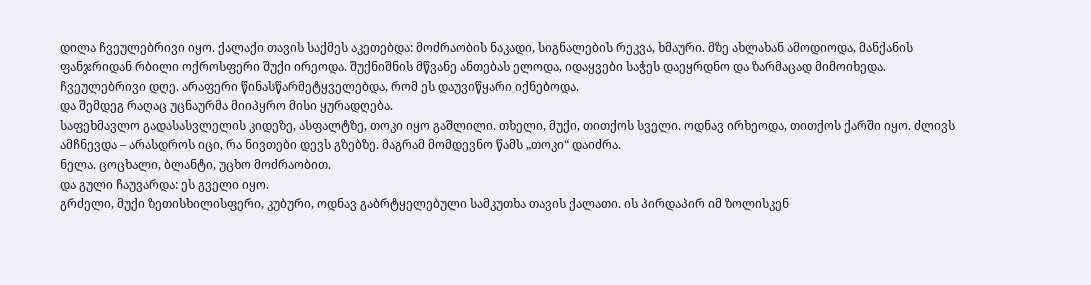დილა ჩვეულებრივი იყო. ქალაქი თავის საქმეს აკეთებდა: მოძრაობის ნაკადი, სიგნალების რეკვა, ხმაური. მზე ახლახან ამოდიოდა, მანქანის ფანჯრიდან რბილი ოქროსფერი შუქი ირეოდა. შუქნიშნის მწვანე ანთებას ელოდა, იდაყვები საჭეს დაეყრდნო და ზარმაცად მიმოიხედა. ჩვეულებრივი დღე. არაფერი წინასწარმეტყველებდა, რომ ეს დაუვიწყარი იქნებოდა.
და შემდეგ რაღაც უცნაურმა მიიპყრო მისი ყურადღება.
საფეხმავლო გადასასვლელის კიდეზე, ასფალტზე, თოკი იყო გაშლილი. თხელი, მუქი, თითქოს სველი. ოდნავ ირხეოდა, თითქოს ქარში იყო. ძლივს ამჩნევდა – არასდროს იცი, რა ნივთები დევს გზებზე. მაგრამ მომდევნო წამს „თოკი“ დაიძრა.
ნელა. ცოცხალი, ბლანტი, უცხო მოძრაობით.
და გული ჩაუვარდა: ეს გველი იყო.
გრძელი, მუქი ზეთისხილისფერი, კუბური, ოდნავ გაბრტყელებული სამკუთხა თავის ქალათი. ის პირდაპირ იმ ზოლისკენ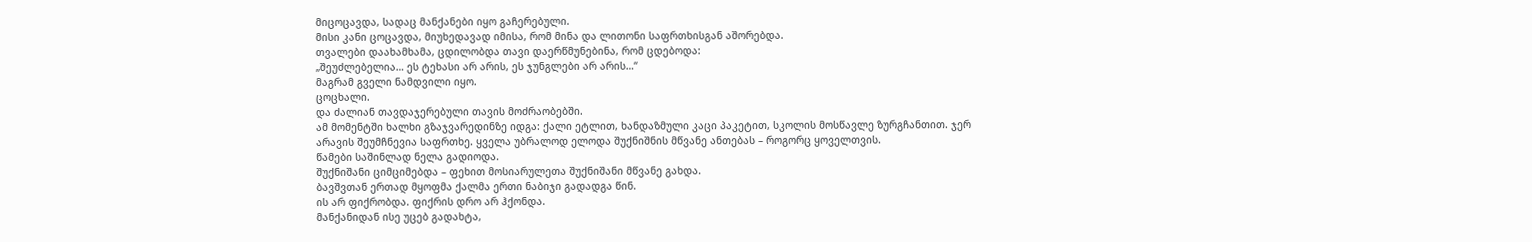მიცოცავდა, სადაც მანქანები იყო გაჩერებული.
მისი კანი ცოცავდა, მიუხედავად იმისა, რომ მინა და ლითონი საფრთხისგან აშორებდა.
თვალები დაახამხამა, ცდილობდა თავი დაერწმუნებინა, რომ ცდებოდა:
„შეუძლებელია… ეს ტეხასი არ არის, ეს ჯუნგლები არ არის…“
მაგრამ გველი ნამდვილი იყო.
ცოცხალი.
და ძალიან თავდაჯერებული თავის მოძრაობებში.
ამ მომენტში ხალხი გზაჯვარედინზე იდგა: ქალი ეტლით, ხანდაზმული კაცი პაკეტით, სკოლის მოსწავლე ზურგჩანთით. ჯერ არავის შეუმჩნევია საფრთხე. ყველა უბრალოდ ელოდა შუქნიშნის მწვანე ანთებას – როგორც ყოველთვის.
წამები საშინლად ნელა გადიოდა.
შუქნიშანი ციმციმებდა – ფეხით მოსიარულეთა შუქნიშანი მწვანე გახდა.
ბავშვთან ერთად მყოფმა ქალმა ერთი ნაბიჯი გადადგა წინ.
ის არ ფიქრობდა. ფიქრის დრო არ ჰქონდა.
მანქანიდან ისე უცებ გადახტა,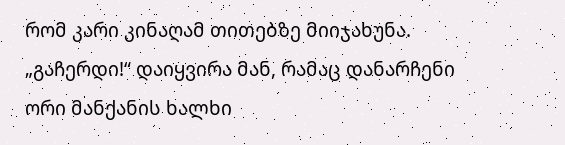რომ კარი კინაღამ თითებზე მიიჯახუნა.
„გაჩერდი!“ დაიყვირა მან, რამაც დანარჩენი ორი მანქანის ხალხი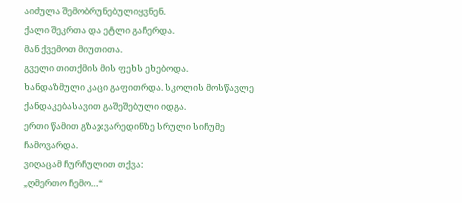აიძულა შემობრუნებულიყვნენ.
ქალი შეკრთა და ეტლი გაჩერდა.
მან ქვემოთ მიუთითა.
გველი თითქმის მის ფეხს ეხებოდა.
ხანდაზმული კაცი გაფითრდა. სკოლის მოსწავლე ქანდაკებასავით გაშეშებული იდგა.
ერთი წამით გზაჯვარედინზე სრული სიჩუმე ჩამოვარდა.
ვიღაცამ ჩურჩულით თქვა:
„ღმერთო ჩემო…“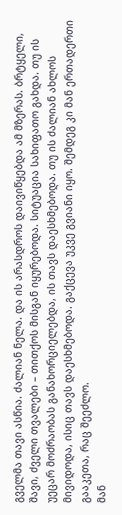გველმა თავი ასწია. ძალიან ნელა. და ის არასდროს დაივიწყებდა ამ მზერას. ბრტყელი, შავი, ძველი თვალები – თითქოს მისგან იყურებოდა. სიტუაცია სახიფათო გახდა. თუ ის უეცარ მოძრაობას განახორციელებდა, ის თავს დაესხმებოდა. თუ ის ძალიან ახლოს მივიდოდა, ისიც თავს დაესხმებოდა. გაქცევა უკვე გვიანი იყო. შემდეგ კი მან ერთადერთი გააკეთა, რაც შეეძლო.
მან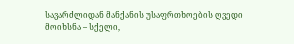სავარძლიდან მანქანის უსაფრთხოების ღვედი მოიხსნა – სქელი,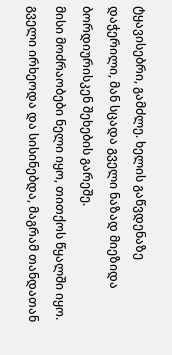ტყავისებრი, გამძლე. ხელის გაწვდენაზე დაჭერილი, მან სცადა გველი ნაზად მიეზიდა ბორდიურისკენ შეხების გარეშე.
მისი მოძრაობები ნელი იყო, თითქოს წყალში იყო.
გველი ირხეოდა და სისინებდა, მაგრამ თანდათან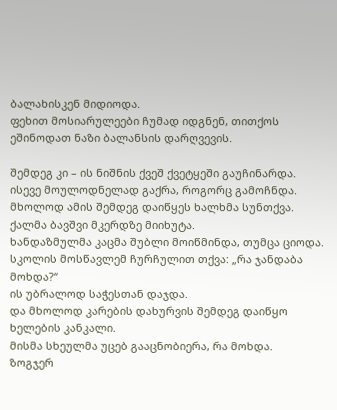ბალახისკენ მიდიოდა.
ფეხით მოსიარულეები ჩუმად იდგნენ, თითქოს ეშინოდათ ნაზი ბალანსის დარღვევის.

შემდეგ კი – ის ნიშნის ქვეშ ქვეტყეში გაუჩინარდა.
ისევე მოულოდნელად გაქრა, როგორც გამოჩნდა.
მხოლოდ ამის შემდეგ დაიწყეს ხალხმა სუნთქვა.
ქალმა ბავშვი მკერდზე მიიხუტა.
ხანდაზმულმა კაცმა შუბლი მოიწმინდა, თუმცა ციოდა.
სკოლის მოსწავლემ ჩურჩულით თქვა: „რა ჯანდაბა მოხდა?“
ის უბრალოდ საჭესთან დაჯდა.
და მხოლოდ კარების დახურვის შემდეგ დაიწყო ხელების კანკალი.
მისმა სხეულმა უცებ გააცნობიერა, რა მოხდა.
ზოგჯერ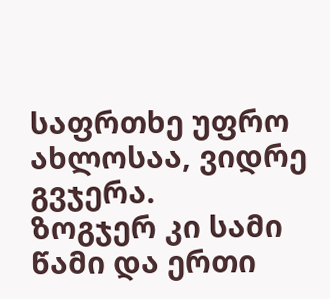საფრთხე უფრო ახლოსაა, ვიდრე გვჯერა.
ზოგჯერ კი სამი წამი და ერთი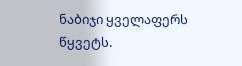ნაბიჯი ყველაფერს წყვეტს.